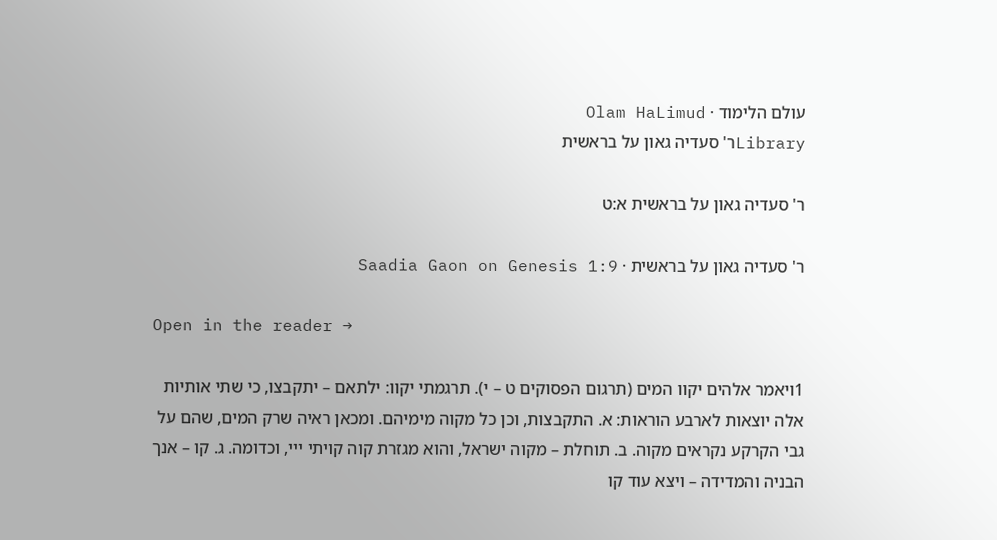עולם הלימוד · Olam HaLimud
Libraryר' סעדיה גאון על בראשית

ר' סעדיה גאון על בראשית א:ט

ר' סעדיה גאון על בראשית · Saadia Gaon on Genesis 1:9

Open in the reader →

1ויאמר אלהים יקוו המים (תרגום הפסוקים ט – י). תרגמתי יקוו: ילתאם – יתקבצו, כי שתי אותיות אלה יוצאות לארבע הוראות: א. התקבצות, וכן כל מקוה מימיהם. ומכאן ראיה שרק המים, שהם על גבי הקרקע נקראים מקוה. ב. תוחלת – מקוה ישראל, והוא מגזרת קוה קויתי ייי, וכדומה. ג. קו – אנך הבניה והמדידה – ויצא עוד קו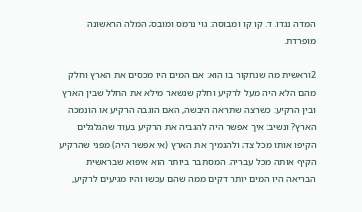המדה נגדו. ד. קו קו ומבוסה: גוי נרמס ומובס; המלה הראשונה מופרדת.

2וראשית מה שנחקור בו הוא: אם המים היו מכסים את הארץ וחלק מהם הלא היה מעל לרקיע וחלק שנשאר מילא את החלל שבין הארץ ובין הרקיע: כשרצה שתראה היבשה, האם הוגבה הרקיע או הונמכה הארץ? ונשיב: איך אפשר היה להגביה את הרקיע בעוד שהגלגלים הקיפו אותו מכל צד; ולהנמיך את הארץ (אי אפשר היה) מפני שהרקיע הקיף אותה מכל עבריה. המסתבר ביותר הוא איפוא שבראשית הבריאה היו המים יותר דקים ממה שהם עכשו והיו מגיעים לרקיע,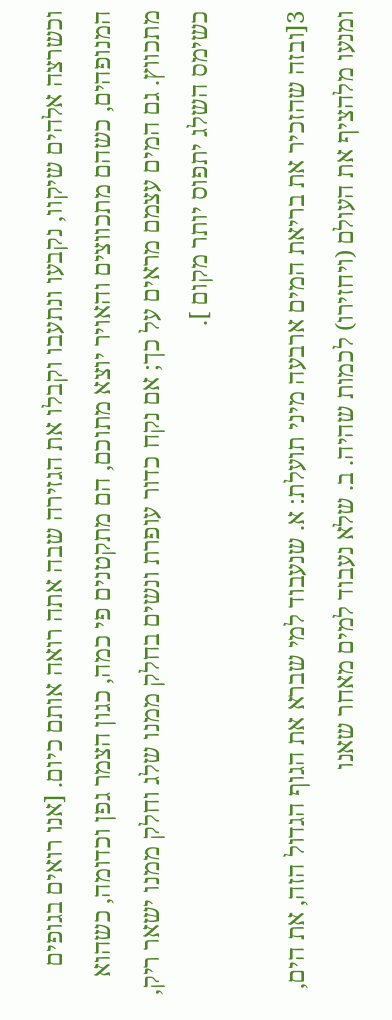וכשרצה אלהים שיקוו, נקבעו ונתעבו וקבלו את הגזירה שבה אתה רואה אותם כיום. [אנו רואים בגופים המנופהים, כשהם מתכווצים והאויר יוצא מתוכם, הם מתקטנים פי כמה, כגון הצמר גפן וכדומה, כשהוא מתכווץ. גם המים עצמם מראים על כך; אם נקח כדור עופרת ונשים בחלק ממנו שלג וחלק ממנו ישאר ריק, כשימס השלג יתפוס יותר מקום ].

3[ובזה שהזכיר את בריאת המים ארבעה מיני תועלת: א. שנעבוד למי שברא את הגוף הגדול הזה, את הים, ומנעו מלהציף את העולם (ויחזירו) לכמות שהיה. ב. שלא נעבוד למים מאחר שאנו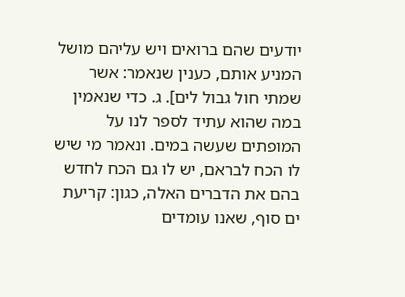יודעים שהם ברואים ויש עליהם מושל המניע אותם, כענין שנאמר: אשר שמתי חול גבול לים]. ג. כדי שנאמין במה שהוא עתיד לספר לנו על המופתים שעשה במים. ונאמר מי שיש לו הכח לבראם, יש לו גם הכח לחדש בהם את הדברים האלה, כגון: קריעת ים סוף, שאנו עומדים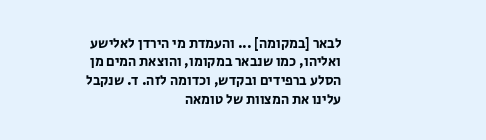לבאר [במקומה] ... והעמדת מי הירדן לאלישע ואליהו, כמו שנבאר במקומו, והוצאת המים מן הסלע ברפידים ובקדש, וכדומה לזה. ד. שנקבל עלינו את המצוות של טומאה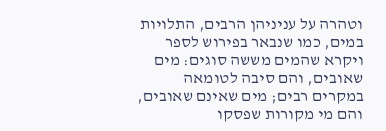וטהרה על עניניהן הרבים, התלויות במים, כמו שנבאר בפירוש לספר ויקרא שהמים מששה סוגים: מים שאובים, והם סיבה לטומאה במקרים רבים; מים שאינם שאובים, והם מי מקורות שפסקו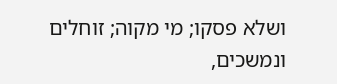ושלא פסקו; מי מקוה; זוחלים ונמשכים,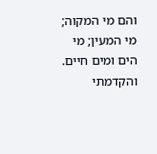והם מי המקוה; מי המעין; מי הים ומים חיים. והקדמתי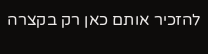להזכיר אותם כאן רק בקצרה